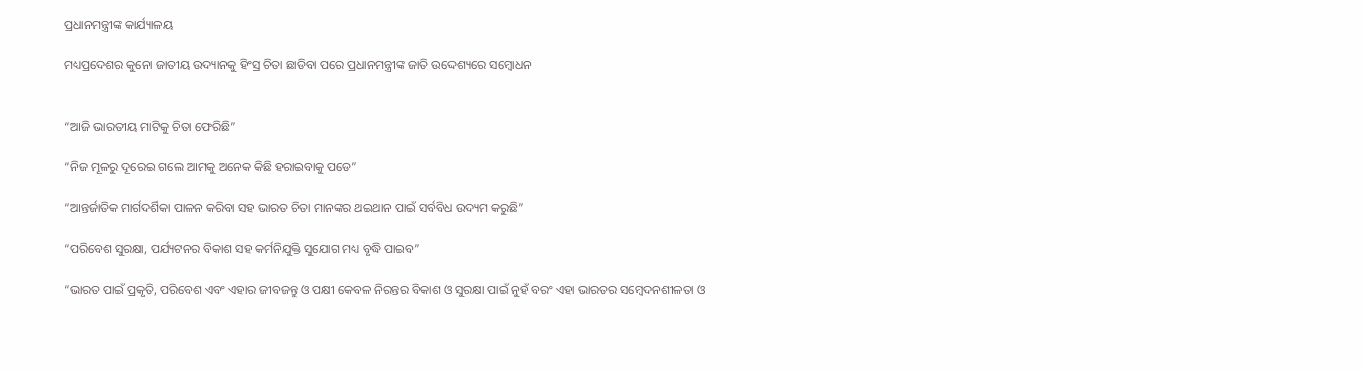ପ୍ରଧାନମନ୍ତ୍ରୀଙ୍କ କାର୍ଯ୍ୟାଳୟ

ମଧ୍ୟପ୍ରଦେଶର କୁନୋ ଜାତୀୟ ଉଦ୍ୟାନକୁ ହିଂସ୍ର ଚିତା ଛାଡିବା ପରେ ପ୍ରଧାନମନ୍ତ୍ରୀଙ୍କ ଜାତି ଉଦ୍ଦେଶ୍ୟରେ ସମ୍ବୋଧନ


“ଆଜି ଭାରତୀୟ ମାଟିକୁ ଚିତା ଫେରିଛି”

“ନିଜ ମୂଳରୁ ଦୂରେଇ ଗଲେ ଆମକୁ ଅନେକ କିଛି ହରାଇବାକୁ ପଡେ”

“ଆନ୍ତର୍ଜାତିକ ମାର୍ଗଦର୍ଶିକା ପାଳନ କରିବା ସହ ଭାରତ ଚିତା ମାନଙ୍କର ଥଇଥାନ ପାଇଁ ସର୍ବବିଧ ଉଦ୍ୟମ କରୁଛି”

“ପରିବେଶ ସୁରକ୍ଷା, ପର୍ଯ୍ୟଟନର ବିକାଶ ସହ କର୍ମନିଯୁକ୍ତି ସୁଯୋଗ ମଧ୍ୟ ବୃଦ୍ଧି ପାଇବ”

“ଭାରତ ପାଇଁ ପ୍ରକୃତି, ପରିବେଶ ଏବଂ ଏହାର ଜୀବଜନ୍ତୁ ଓ ପକ୍ଷୀ କେବଳ ନିରନ୍ତର ବିକାଶ ଓ ସୁରକ୍ଷା ପାଇଁ ନୁହଁ ବରଂ ଏହା ଭାରତର ସମ୍ବେଦନଶୀଳତା ଓ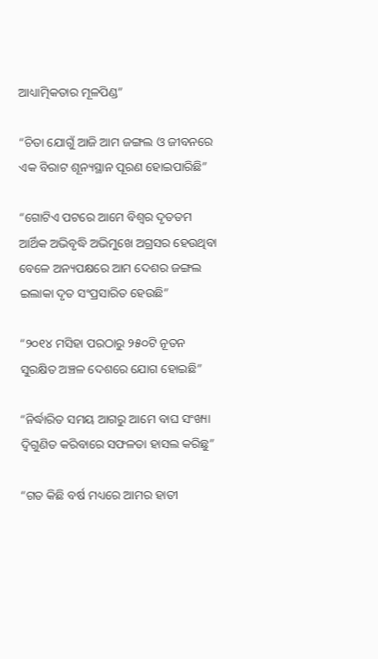ଆଧ୍ୟାତ୍ମିକତାର ମୂଳପିଣ୍ଡ”

“ଚିତା ଯୋଗୁଁ ଆଜି ଆମ ଜଙ୍ଗଲ ଓ ଜୀବନରେ ଏକ ବିରାଟ ଶୂନ୍ୟସ୍ଥାନ ପୂରଣ ହୋଇପାରିଛି”

“ଗୋଟିଏ ପଟରେ ଆମେ ବିଶ୍ୱର ଦୃତତମ ଆର୍ଥିକ ଅଭିବୃଦ୍ଧି ଅଭିମୁଖେ ଅଗ୍ରସର ହେଉଥିବା ବେଳେ ଅନ୍ୟପକ୍ଷରେ ଆମ ଦେଶର ଜଙ୍ଗଲ ଇଲାକା ଦୃତ ସଂପ୍ରସାରିତ ହେଉଛି”

“୨୦୧୪ ମସିହା ପରଠାରୁ ୨୫୦ଟି ନୂତନ ସୁରକ୍ଷିତ ଅଞ୍ଚଳ ଦେଶରେ ଯୋଗ ହୋଇଛି”

“ନିର୍ଦ୍ଧାରିତ ସମୟ ଆଗରୁ ଆମେ ବାଘ ସଂଖ୍ୟା ଦ୍ୱିଗୁଣିତ କରିବାରେ ସଫଳତା ହାସଲ କରିଛୁ”

“ଗତ କିଛି ବର୍ଷ ମଧ୍ୟରେ ଆମର ହାତୀ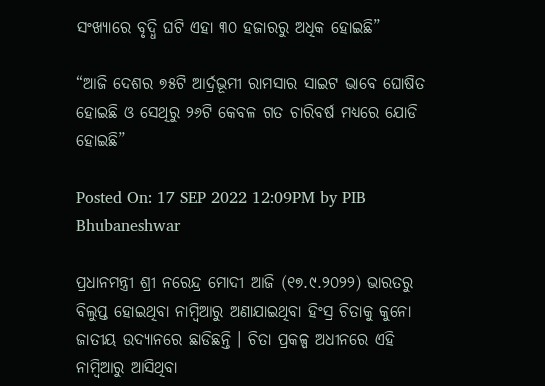ସଂଖ୍ୟାରେ ବୃଦ୍ଧି ଘଟି ଏହା ୩୦ ହଜାରରୁ ଅଧିକ ହୋଇଛି”

“ଆଜି ଦେଶର ୭୫ଟି ଆର୍ଦ୍ରଭୂମୀ ରାମସାର ସାଇଟ ଭାବେ ଘୋଷିତ ହୋଇଛି ଓ ସେଥିରୁ ୨୬ଟି କେବଳ ଗତ ଚାରିବର୍ଷ ମଧ୍ୟରେ ଯୋଡି ହୋଇଛି”

Posted On: 17 SEP 2022 12:09PM by PIB Bhubaneshwar

ପ୍ରଧାନମନ୍ତ୍ରୀ ଶ୍ରୀ ନରେନ୍ଦ୍ର ମୋଦୀ ଆଜି (୧୭.୯.୨୦୨୨) ଭାରତରୁ ବିଲୁପ୍ତ ହୋଇଥିବା ନାମ୍ବିଆରୁ ଅଣାଯାଇଥିବା ହିଂସ୍ର ଚିତାକୁ କୁନୋ ଜାତୀୟ ଉଦ୍ୟାନରେ ଛାଡିଛନ୍ତି । ଚିତା ପ୍ରକଳ୍ପ ଅଧୀନରେ ଏହି ନାମ୍ବିଆରୁ ଆସିଥିବା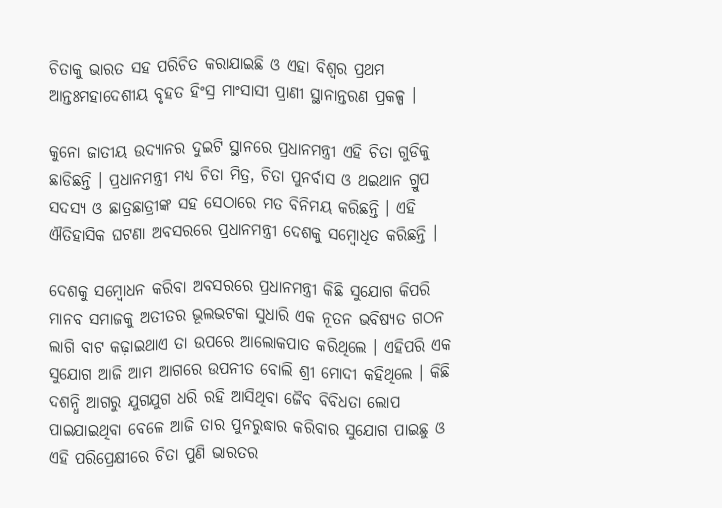ଚିତାକୁ ଭାରତ ସହ ପରିଚିତ କରାଯାଇଛି ଓ ଏହା ବିଶ୍ୱର ପ୍ରଥମ ଆନ୍ତଃମହାଦେଶୀୟ ବୃହତ ହିଂସ୍ର ମାଂସାସୀ ପ୍ରାଣୀ ସ୍ଥାନାନ୍ତରଣ ପ୍ରକଳ୍ପ ।

କୁନୋ ଜାତୀୟ ଉଦ୍ୟାନର ଦୁଇଟି ସ୍ଥାନରେ ପ୍ରଧାନମନ୍ତ୍ରୀ ଏହି ଚିତା ଗୁଡିକୁ ଛାଡିଛନ୍ତି । ପ୍ରଧାନମନ୍ତ୍ରୀ ମଧ୍ୟ ଚିତା ମିତ୍ର, ଚିତା ପୁନର୍ବାସ ଓ ଥଇଥାନ ଗ୍ରୁପ ସଦସ୍ୟ ଓ ଛାତ୍ରଛାତ୍ରୀଙ୍କ ସହ ସେଠାରେ ମତ ବିନିମୟ କରିଛନ୍ତି । ଏହି ଐତିହାସିକ ଘଟଣା ଅବସରରେ ପ୍ରଧାନମନ୍ତ୍ରୀ ଦେଶକୁ ସମ୍ବୋଧିତ କରିଛନ୍ତି ।

ଦେଶକୁ ସମ୍ବୋଧନ କରିବା ଅବସରରେ ପ୍ରଧାନମନ୍ତ୍ରୀ କିଛି ସୁଯୋଗ କିପରି ମାନବ ସମାଜକୁ ଅତୀତର ଭୂଲଭଟକା ସୁଧାରି ଏକ ନୂତନ ଭବିଷ୍ୟତ ଗଠନ ଲାଗି ବାଟ କଢ଼ାଇଥାଏ ତା ଉପରେ ଆଲୋକପାତ କରିଥିଲେ । ଏହିପରି ଏକ ସୁଯୋଗ ଆଜି ଆମ ଆଗରେ ଉପନୀତ ବୋଲି ଶ୍ରୀ ମୋଦୀ କହିଥିଲେ । କିଛି ଦଶନ୍ଧି ଆଗରୁ ଯୁଗଯୁଗ ଧରି ରହି ଆସିଥିବା ଜୈବ ବିବିଧତା ଲୋପ ପାଇଯାଇଥିବା ବେଳେ ଆଜି ତାର ପୁନରୁଦ୍ଧାର କରିବାର ସୁଯୋଗ ପାଇଛୁ ଓ ଏହି ପରିପ୍ରେକ୍ଷୀରେ ଚିତା ପୁଣି ଭାରତର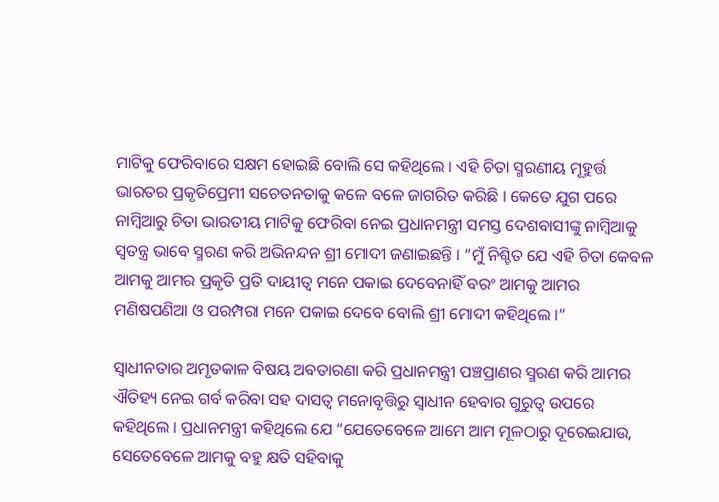ମାଟିକୁ ଫେରିବାରେ ସକ୍ଷମ ହୋଇଛି ବୋଲି ସେ କହିଥିଲେ । ଏହି ଚିତା ସ୍ମରଣୀୟ ମୂହୁର୍ତ୍ତ ଭାରତର ପ୍ରକୃତିପ୍ରେମୀ ସଚେତନତାକୁ କଳେ ବଳେ ଜାଗରିତ କରିଛି । କେତେ ଯୁଗ ପରେ ନାମ୍ବିଆରୁ ଚିତା ଭାରତୀୟ ମାଟିକୁ ଫେରିବା ନେଇ ପ୍ରଧାନମନ୍ତ୍ରୀ ସମସ୍ତ ଦେଶବାସୀଙ୍କୁ ନାମ୍ବିଆକୁ ସ୍ୱତନ୍ତ୍ର ଭାବେ ସ୍ମରଣ କରି ଅଭିନନ୍ଦନ ଶ୍ରୀ ମୋଦୀ ଜଣାଇଛନ୍ତି । “ମୁଁ ନିଶ୍ଚିତ ଯେ ଏହି ଚିତା କେବଳ ଆମକୁ ଆମର ପ୍ରକୃତି ପ୍ରତି ଦାୟୀତ୍ୱ ମନେ ପକାଇ ଦେବେନାହିଁ ବରଂ ଆମକୁ ଆମର ମଣିଷପଣିଆ ଓ ପରମ୍ପରା ମନେ ପକାଇ ଦେବେ ବୋଲି ଶ୍ରୀ ମୋଦୀ କହିଥିଲେ ।”

ସ୍ୱାଧୀନତାର ଅମୃତକାଳ ବିଷୟ ଅବତାରଣା କରି ପ୍ରଧାନମନ୍ତ୍ରୀ ପଞ୍ଚପ୍ରାଣର ସ୍ମରଣ କରି ଆମର ଐତିହ୍ୟ ନେଇ ଗର୍ବ କରିବା ସହ ଦାସତ୍ୱ ମନୋବୃତ୍ତିରୁ ସ୍ୱାଧୀନ ହେବାର ଗୁରୁତ୍ୱ ଉପରେ କହିଥିଲେ । ପ୍ରଧାନମନ୍ତ୍ରୀ କହିଥିଲେ ଯେ “ଯେତେବେଳେ ଆମେ ଆମ ମୂଳଠାରୁ ଦୂରେଇଯାଉ, ସେତେବେଳେ ଆମକୁ ବହୁ କ୍ଷତି ସହିବାକୁ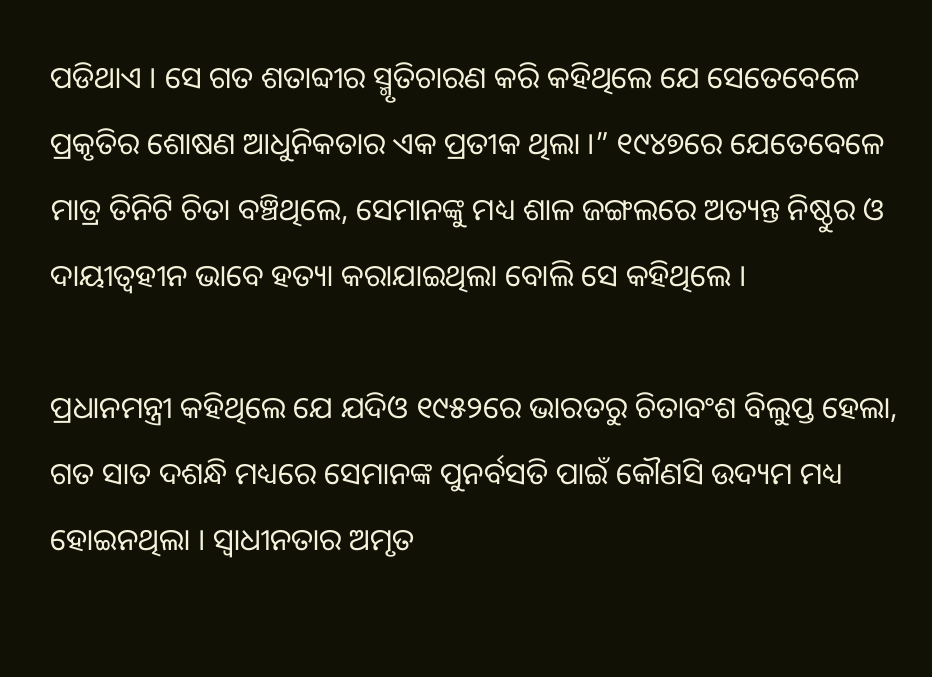ପଡିଥାଏ । ସେ ଗତ ଶତାବ୍ଦୀର ସ୍ମୃତିଚାରଣ କରି କହିଥିଲେ ଯେ ସେତେବେଳେ ପ୍ରକୃତିର ଶୋଷଣ ଆଧୁନିକତାର ଏକ ପ୍ରତୀକ ଥିଲା ।” ୧୯୪୭ରେ ଯେତେବେଳେ ମାତ୍ର ତିନିଟି ଚିତା ବଞ୍ଚିଥିଲେ, ସେମାନଙ୍କୁ ମଧ୍ୟ ଶାଳ ଜଙ୍ଗଲରେ ଅତ୍ୟନ୍ତ ନିଷ୍ଠୁର ଓ ଦାୟୀତ୍ୱହୀନ ଭାବେ ହତ୍ୟା କରାଯାଇଥିଲା ବୋଲି ସେ କହିଥିଲେ ।

ପ୍ରଧାନମନ୍ତ୍ରୀ କହିଥିଲେ ଯେ ଯଦିଓ ୧୯୫୨ରେ ଭାରତରୁ ଚିତାବଂଶ ବିଲୁପ୍ତ ହେଲା, ଗତ ସାତ ଦଶନ୍ଧି ମଧ୍ୟରେ ସେମାନଙ୍କ ପୁନର୍ବସତି ପାଇଁ କୌଣସି ଉଦ୍ୟମ ମଧ୍ୟ ହୋଇନଥିଲା । ସ୍ୱାଧୀନତାର ଅମୃତ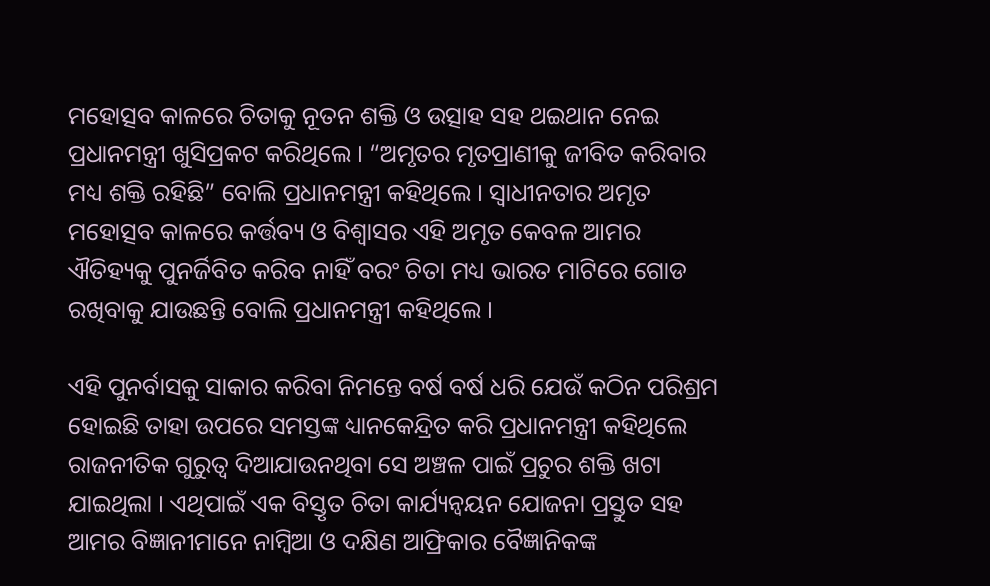ମହୋତ୍ସବ କାଳରେ ଚିତାକୁ ନୂତନ ଶକ୍ତି ଓ ଉତ୍ସାହ ସହ ଥଇଥାନ ନେଇ ପ୍ରଧାନମନ୍ତ୍ରୀ ଖୁସିପ୍ରକଟ କରିଥିଲେ । “ଅମୃତର ମୃତପ୍ରାଣୀକୁ ଜୀବିତ କରିବାର ମଧ୍ୟ ଶକ୍ତି ରହିଛି” ବୋଲି ପ୍ରଧାନମନ୍ତ୍ରୀ କହିଥିଲେ । ସ୍ୱାଧୀନତାର ଅମୃତ ମହୋତ୍ସବ କାଳରେ କର୍ତ୍ତବ୍ୟ ଓ ବିଶ୍ୱାସର ଏହି ଅମୃତ କେବଳ ଆମର ଐତିହ୍ୟକୁ ପୁନର୍ଜିବିତ କରିବ ନାହିଁ ବରଂ ଚିତା ମଧ୍ୟ ଭାରତ ମାଟିରେ ଗୋଡ ରଖିବାକୁ ଯାଉଛନ୍ତି ବୋଲି ପ୍ରଧାନମନ୍ତ୍ରୀ କହିଥିଲେ ।

ଏହି ପୁନର୍ବାସକୁ ସାକାର କରିବା ନିମନ୍ତେ ବର୍ଷ ବର୍ଷ ଧରି ଯେଉଁ କଠିନ ପରିଶ୍ରମ ହୋଇଛି ତାହା ଉପରେ ସମସ୍ତଙ୍କ ଧ୍ୟାନକେନ୍ଦ୍ରିତ କରି ପ୍ରଧାନମନ୍ତ୍ରୀ କହିଥିଲେ ରାଜନୀତିକ ଗୁରୁତ୍ୱ ଦିଆଯାଉନଥିବା ସେ ଅଞ୍ଚଳ ପାଇଁ ପ୍ରଚୁର ଶକ୍ତି ଖଟା ଯାଇଥିଲା । ଏଥିପାଇଁ ଏକ ବିସ୍ତୃତ ଚିତା କାର୍ଯ୍ୟନ୍ୱୟନ ଯୋଜନା ପ୍ରସ୍ତୁତ ସହ ଆମର ବିଜ୍ଞାନୀମାନେ ନାମ୍ବିଆ ଓ ଦକ୍ଷିଣ ଆଫ୍ରିକାର ବୈଜ୍ଞାନିକଙ୍କ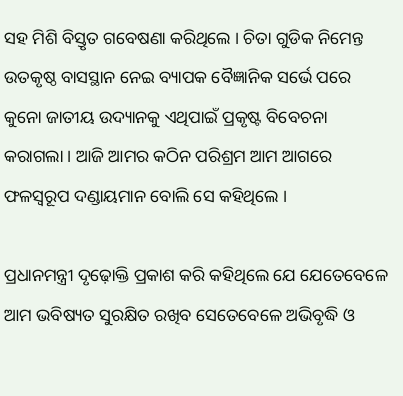ସହ ମିଶି ବିସ୍ତୃତ ଗବେଷଣା କରିଥିଲେ । ଚିତା ଗୁଡିକ ନିମେନ୍ତ ଉତକୃଷ୍ଠ ବାସସ୍ଥାନ ନେଇ ବ୍ୟାପକ ବୈଜ୍ଞାନିକ ସର୍ଭେ ପରେ କୁନୋ ଜାତୀୟ ଉଦ୍ୟାନକୁ ଏଥିପାଇଁ ପ୍ରକୃଷ୍ଟ ବିବେଚନା କରାଗଲା । ଆଜି ଆମର କଠିନ ପରିଶ୍ରମ ଆମ ଆଗରେ ଫଳସ୍ୱରୂପ ଦଣ୍ଡାୟମାନ ବୋଲି ସେ କହିଥିଲେ ।

ପ୍ରଧାନମନ୍ତ୍ରୀ ଦୃଢ଼ୋକ୍ତି ପ୍ରକାଶ କରି କହିଥିଲେ ଯେ ଯେତେବେଳେ ଆମ ଭବିଷ୍ୟତ ସୁରକ୍ଷିତ ରଖିବ ସେତେବେଳେ ଅଭିବୃଦ୍ଧି ଓ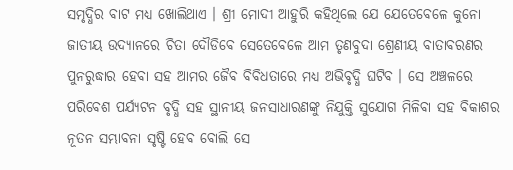ସମୃଦ୍ଧିର ବାଟ ମଧ୍ୟ ଖୋଲିଥାଏ । ଶ୍ରୀ ମୋଦୀ ଆହୁରି କହିଥିଲେ ଯେ ଯେତେବେଳେ କୁନୋ ଜାତୀୟ ଉଦ୍ୟାନରେ ଚିତା ଦୌଡିବେ ସେତେବେଳେ ଆମ ତୃଣବୁଦା ଶ୍ରେଣୀୟ ବାତାବରଣର ପୁନରୁଦ୍ଧାର ହେବା ସହ ଆମର ଜୈବ ବିବିଧତାରେ ମଧ୍ୟ ଅଭିବୃଦ୍ଧି ଘଟିବ । ସେ ଅଞ୍ଚଳରେ ପରିବେଶ ପର୍ଯ୍ୟଟନ ବୃଦ୍ଧି ସହ ସ୍ଥାନୀୟ ଜନସାଧାରଣଙ୍କୁ ନିଯୁକ୍ତି ସୁଯୋଗ ମିଳିବା ସହ ବିକାଶର ନୂତନ ସମ୍ଭାବନା ସୃଷ୍ଟି ହେବ ବୋଲି ସେ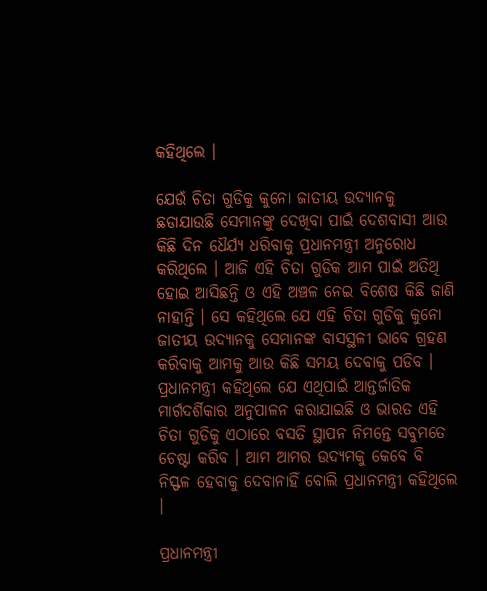କହିଥିଲେ ।

ଯେଉଁ ଚିତା ଗୁଡିକୁ କୁନୋ ଜାତୀୟ ଉଦ୍ୟାନକୁ ଛଡାଯାଉଛି ସେମାନଙ୍କୁ ଦେଖିବା ପାଇଁ ଦେଶବାସୀ ଆଉ କିଛି ଦିନ ଧୈର୍ଯ୍ୟ ଧରିବାକୁ ପ୍ରଧାନମନ୍ତ୍ରୀ ଅନୁରୋଧ କରିଥିଲେ । ଆଜି ଏହି ଚିତା ଗୁଡିକ ଆମ ପାଇଁ ଅତିଥି ହୋଇ ଆସିଛନ୍ତି ଓ ଏହି ଅଞ୍ଚଳ ନେଇ ବିଶେଷ କିଛି ଜାଣି ନାହାନ୍ତି । ସେ କହିଥିଲେ ଯେ ଏହି ଚିତା ଗୁଡିକୁ କୁନୋ ଜାତୀୟ ଉଦ୍ୟାନକୁ ସେମାନଙ୍କ ବାସସ୍ଥଳୀ ଭାବେ ଗ୍ରହଣ କରିବାକୁ ଆମକୁ ଆଉ କିଛି ସମୟ ଦେବାକୁ ପଡିବ । ପ୍ରଧାନମନ୍ତ୍ରୀ କହିଥିଲେ ଯେ ଏଥିପାଇଁ ଆନ୍ତର୍ଜାତିକ ମାର୍ଗଦର୍ଶିକାର ଅନୁପାଳନ କରାଯାଇଛି ଓ ଭାରତ ଏହି ଚିତା ଗୁଡିକୁ ଏଠାରେ ବସତି ସ୍ଥାପନ ନିମନ୍ତେ ସବୁମତେ ଚେଷ୍ଟା କରିବ । ଆମ ଆମର ଉଦ୍ୟମକୁ କେବେ ବି ନିସ୍ଫଳ ହେବାକୁ ଦେବାନାହିଁ ବୋଲି ପ୍ରଧାନମନ୍ତ୍ରୀ କହିଥିଲେ ।

ପ୍ରଧାନମନ୍ତ୍ରୀ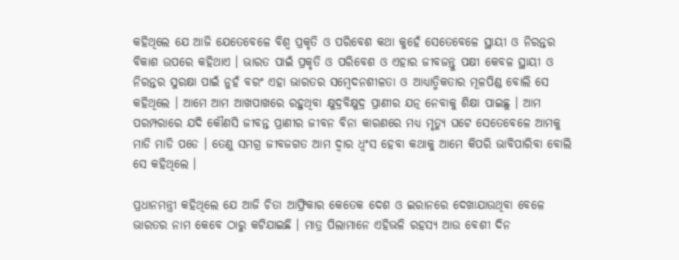କହିଥିଲେ ଯେ ଆଜି ଯେତେବେଳେ ବିଶ୍ୱ ପ୍ରକୃତି ଓ ପରିବେଶ କଥା କୁହେଁ ସେତେବେଳେ ସ୍ଥାୟୀ ଓ ନିରନ୍ତର ବିକାଶ ଉପରେ କହିଥାଏ । ଭାରତ ପାଇଁ ପ୍ରକୃତି ଓ ପରିବେଶ ଓ ଏହାର ଜୀବଜନ୍ତୁ ପକ୍ଷୀ କେବଳ ସ୍ଥାୟୀ ଓ ନିରନ୍ତର ସୁରକ୍ଷା ପାଇଁ ନୁହଁ ବରଂ ଏହା ଭାରତର ସମ୍ବେଦନଶୀଳତା ଓ ଆଧ୍ୟାତ୍ମିକତାର ମୂଳପିଣ୍ଡ ବୋଲି ସେ କହିଥିଲେ । ଆମେ ଆମ ଆଖପାଖରେ ରହୁଥିବା କ୍ଷୁଦ୍ରବିକ୍ଷୁଦ୍ର ପ୍ରାଣୀର ଯତ୍ନ ନେବାକୁ ଶିକ୍ଷା ପାଇଛୁ । ଆମ ପରମ୍ପରାରେ ଯଦି କୌଣସି ଜୀବନ୍ତ ପ୍ରାଣୀର ଜୀବନ ବିନା କାରଣରେ ମଧ୍ୟ ମୃତ୍ୟୁ ଘଟେ ସେତେବେଳେ ଆମକୁ ମାଡି ମାଡି ପଡେ । ତେଣୁ ସମଗ୍ର ଜୀବଜଗତ ଆମ ଦ୍ୱାର ଧ୍ୱଂସ ହେବା କଥାକୁ ଆମେ କିପରି ଭାବିପାରିବା ବୋଲି ସେ କହିଥିଲେ ।

ପ୍ରଧାନମନ୍ତ୍ରୀ କହିଥିଲେ ଯେ ଆଜି ଚିତା ଆଫ୍ରିକାର କେତେକ ଦେଶ ଓ ଇରାନରେ ଦେଖାଯାଉଥିବା ବେଳେ ଭାରତର ନାମ କେବେ ଠାରୁ କଟିଯାଇଛି । ମାତ୍ର ପିଲାମାନେ ଏହିଭଳି ରହସ୍ୟ ଆଉ ବେଶୀ ଦିନ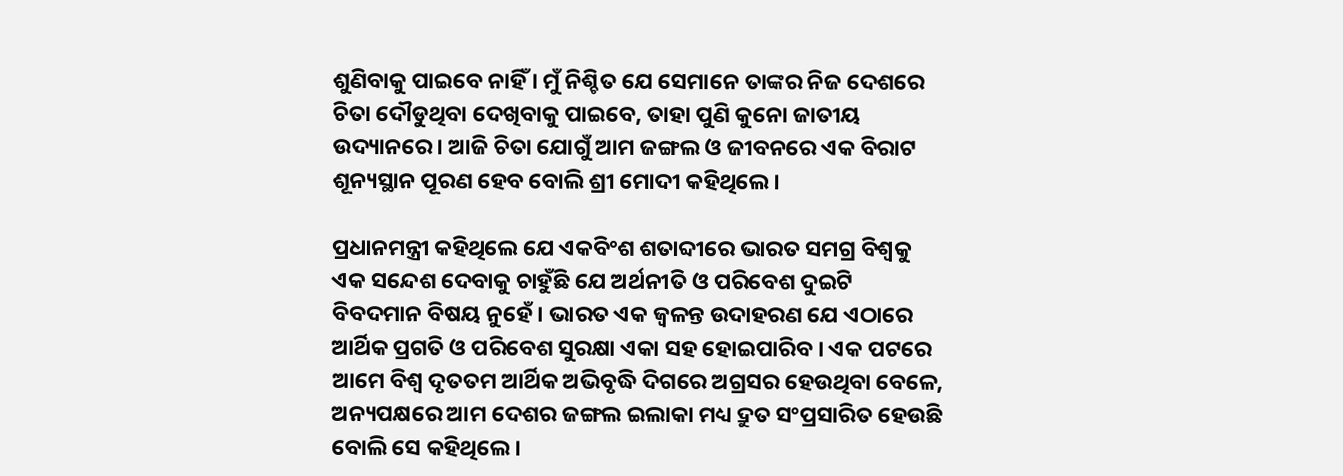ଶୁଣିବାକୁ ପାଇବେ ନାହିଁ । ମୁଁ ନିଶ୍ଚିତ ଯେ ସେମାନେ ତାଙ୍କର ନିଜ ଦେଶରେ ଚିତା ଦୌଡୁଥିବା ଦେଖିବାକୁ ପାଇବେ, ତାହା ପୁଣି କୁନୋ ଜାତୀୟ ଉଦ୍ୟାନରେ । ଆଜି ଚିତା ଯୋଗୁଁ ଆମ ଜଙ୍ଗଲ ଓ ଜୀବନରେ ଏକ ବିରାଟ ଶୂନ୍ୟସ୍ଥାନ ପୂରଣ ହେବ ବୋଲି ଶ୍ରୀ ମୋଦୀ କହିଥିଲେ ।

ପ୍ରଧାନମନ୍ତ୍ରୀ କହିଥିଲେ ଯେ ଏକବିଂଶ ଶତାବ୍ଦୀରେ ଭାରତ ସମଗ୍ର ବିଶ୍ୱକୁ ଏକ ସନ୍ଦେଶ ଦେବାକୁ ଚାହୁଁଛି ଯେ ଅର୍ଥନୀତି ଓ ପରିବେଶ ଦୁଇଟି ବିବଦମାନ ବିଷୟ ନୁହେଁ । ଭାରତ ଏକ ଜ୍ୱଳନ୍ତ ଉଦାହରଣ ଯେ ଏଠାରେ ଆର୍ଥିକ ପ୍ରଗତି ଓ ପରିବେଶ ସୁରକ୍ଷା ଏକା ସହ ହୋଇପାରିବ । ଏକ ପଟରେ ଆମେ ବିଶ୍ୱ ଦୃତତମ ଆର୍ଥିକ ଅଭିବୃଦ୍ଧି ଦିଗରେ ଅଗ୍ରସର ହେଉଥିବା ବେଳେ, ଅନ୍ୟପକ୍ଷରେ ଆମ ଦେଶର ଜଙ୍ଗଲ ଇଲାକା ମଧ୍ୟ ଦ୍ରୁତ ସଂପ୍ରସାରିତ ହେଉଛି ବୋଲି ସେ କହିଥିଲେ ।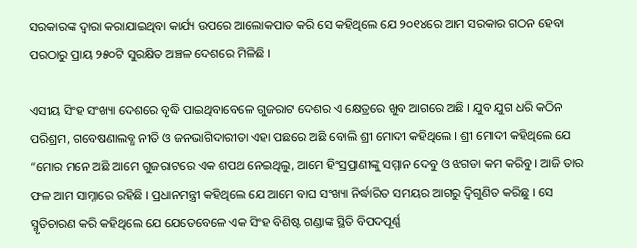ସରକାରଙ୍କ ଦ୍ୱାରା କରାଯାଇଥିବା କାର୍ଯ୍ୟ ଉପରେ ଆଲୋକପାତ କରି ସେ କହିଥିଲେ ଯେ ୨୦୧୪ରେ ଆମ ସରକାର ଗଠନ ହେବା ପରଠାରୁ ପ୍ରାୟ ୨୫୦ଟି ସୁରକ୍ଷିତ ଅଞ୍ଚଳ ଦେଶରେ ମିଳିଛି ।

ଏସୀୟ ସିଂହ ସଂଖ୍ୟା ଦେଶରେ ବୃଦ୍ଧି ପାଇଥିବାବେଳେ ଗୁଜରାଟ ଦେଶର ଏ କ୍ଷେତ୍ରରେ ଖୁବ ଆଗରେ ଅଛି । ଯୁବ ଯୁଗ ଧରି କଠିନ ପରିଶ୍ରମ, ଗବେଷଣାଲବ୍ଧ ନୀତି ଓ ଜନଭାଗିଦାରୀତା ଏହା ପଛରେ ଅଛି ବୋଲି ଶ୍ରୀ ମୋଦୀ କହିଥିଲେ । ଶ୍ରୀ ମୋଦୀ କହିଥିଲେ ଯେ “ମୋର ମନେ ଅଛି ଆମେ ଗୁଜରାଟରେ ଏକ ଶପଥ ନେଇଥିଲୁ, ଆମେ ହିଂସ୍ରପ୍ରାଣୀଙ୍କୁ ସମ୍ମାନ ଦେବୁ ଓ ଝଗଡା କମ କରିବୁ । ଆଜି ତାର ଫଳ ଆମ ସାମ୍ନାରେ ରହିଛି । ପ୍ରଧାନମନ୍ତ୍ରୀ କହିଥିଲେ ଯେ ଆମେ ବାଘ ସଂଖ୍ୟା ନିର୍ଦ୍ଧାରିତ ସମୟର ଆଗରୁ ଦ୍ୱିଗୁଣିତ କରିଛୁ । ସେ ସ୍ମୃତିଚାରଣ କରି କହିଥିଲେ ଯେ ଯେତେବେଳେ ଏକ ସିଂହ ବିଶିଷ୍ଟ ଗଣ୍ଡାଙ୍କ ସ୍ଥିତି ବିପଦପୂର୍ଣ୍ଣ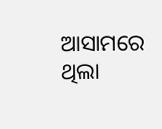ଆସାମରେ ଥିଲା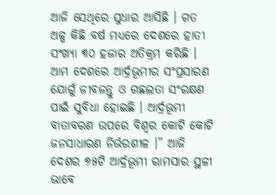ଆଜି ସେଥିରେ ସୁଧାର ଆସିଛି । ଗତ ଅଳ୍ପ କିଛି ବର୍ଷ ମଧ୍ୟରେ ଦେଶରେ ହାତୀ ସଂଖ୍ୟା ୩୦ ହଜାର ଅତିକ୍ରମ କରିଛି । ଆମ ଦେଶରେ ଆର୍ଦ୍ରଭୂମୀର ସଂପ୍ରସାରଣ ଯୋଗୁଁ ଜୀବଜନ୍ତୁ ଓ ଗଛଲତା ସଂରକ୍ଷଣ ପାଇଁ ସୁବିଧା ହୋଇଛି । ଆର୍ଦ୍ରଭୂମୀ ବାତାବରଣ ଉପରେ ବିଶ୍ୱର କୋଟି କୋଟି ଜନସାଧାରଣ ନିର୍ଭରଶୀଳ ।” ଆଜି ଦେଶର ୭୫ଟି ଆର୍ଦ୍ରଭୂମୀ ରାମସାର ସ୍ଥଳୀ ଭାବେ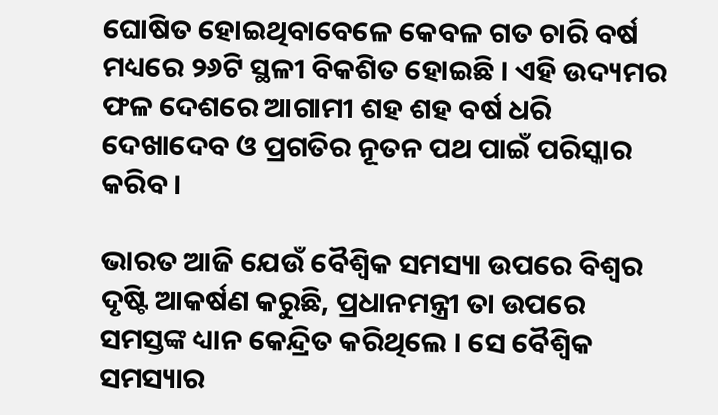ଘୋଷିତ ହୋଇଥିବାବେଳେ କେବଳ ଗତ ଚାରି ବର୍ଷ ମଧ୍ୟରେ ୨୬ଟି ସ୍ଥଳୀ ବିକଶିତ ହୋଇଛି । ଏହି ଉଦ୍ୟମର ଫଳ ଦେଶରେ ଆଗାମୀ ଶହ ଶହ ବର୍ଷ ଧରି ଦେଖାଦେବ ଓ ପ୍ରଗତିର ନୂତନ ପଥ ପାଇଁ ପରିସ୍କାର କରିବ ।

ଭାରତ ଆଜି ଯେଉଁ ବୈଶ୍ୱିକ ସମସ୍ୟା ଉପରେ ବିଶ୍ୱର ଦୃଷ୍ଟି ଆକର୍ଷଣ କରୁଛି, ପ୍ରଧାନମନ୍ତ୍ରୀ ତା ଉପରେ ସମସ୍ତଙ୍କ ଧ୍ୟାନ କେନ୍ଦ୍ରିତ କରିଥିଲେ । ସେ ବୈଶ୍ୱିକ ସମସ୍ୟାର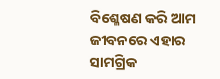ବିଶ୍ଳେଷଣ କରି ଆମ ଜୀବନରେ ଏହାର ସାମଗ୍ରିକ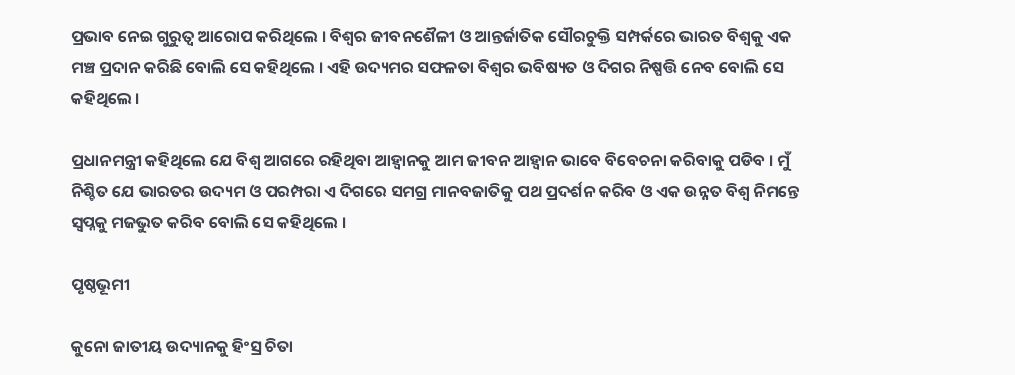ପ୍ରଭାବ ନେଇ ଗୁରୁତ୍ୱ ଆରୋପ କରିଥିଲେ । ବିଶ୍ୱର ଜୀବନଶୈଳୀ ଓ ଆନ୍ତର୍ଜାତିକ ସୌରଚୁକ୍ତି ସମ୍ପର୍କରେ ଭାରତ ବିଶ୍ୱକୁ ଏକ ମଞ୍ଚ ପ୍ରଦାନ କରିଛି ବୋଲି ସେ କହିଥିଲେ । ଏହି ଉଦ୍ୟମର ସଫଳତା ବିଶ୍ୱର ଭବିଷ୍ୟତ ଓ ଦିଗର ନିଷ୍ପତ୍ତି ନେବ ବୋଲି ସେ କହିଥିଲେ ।

ପ୍ରଧାନମନ୍ତ୍ରୀ କହିଥିଲେ ଯେ ବିଶ୍ୱ ଆଗରେ ରହିଥିବା ଆହ୍ୱାନକୁ ଆମ ଜୀବନ ଆହ୍ୱାନ ଭାବେ ବିବେଚନା କରିବାକୁ ପଡିବ । ମୁଁ ନିଶ୍ଚିତ ଯେ ଭାରତର ଉଦ୍ୟମ ଓ ପରମ୍ପରା ଏ ଦିଗରେ ସମଗ୍ର ମାନବଜାତିକୁ ପଥ ପ୍ରଦର୍ଶନ କରିବ ଓ ଏକ ଉନ୍ନତ ବିଶ୍ୱ ନିମନ୍ତେ ସ୍ୱପ୍ନକୁ ମଜଭୁତ କରିବ ବୋଲି ସେ କହିଥିଲେ ।

ପୃଷ୍ଠଭୂମୀ

କୁନୋ ଜାତୀୟ ଉଦ୍ୟାନକୁ ହିଂସ୍ର ଚିତା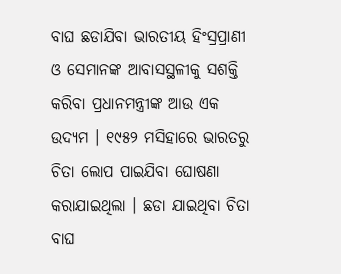ବାଘ ଛଡାଯିବା ଭାରତୀୟ ହିଂସ୍ରପ୍ରାଣୀ ଓ ସେମାନଙ୍କ ଆବାସସ୍ଥଳୀକୁ ସଶକ୍ତି କରିବା ପ୍ରଧାନମନ୍ତ୍ରୀଙ୍କ ଆଉ ଏକ ଉଦ୍ୟମ । ୧୯୫୨ ମସିହାରେ ଭାରତରୁ ଚିତା ଲୋପ ପାଇଯିବା ଘୋଷଣା କରାଯାଇଥିଲା । ଛଡା ଯାଇଥିବା ଚିତା ବାଘ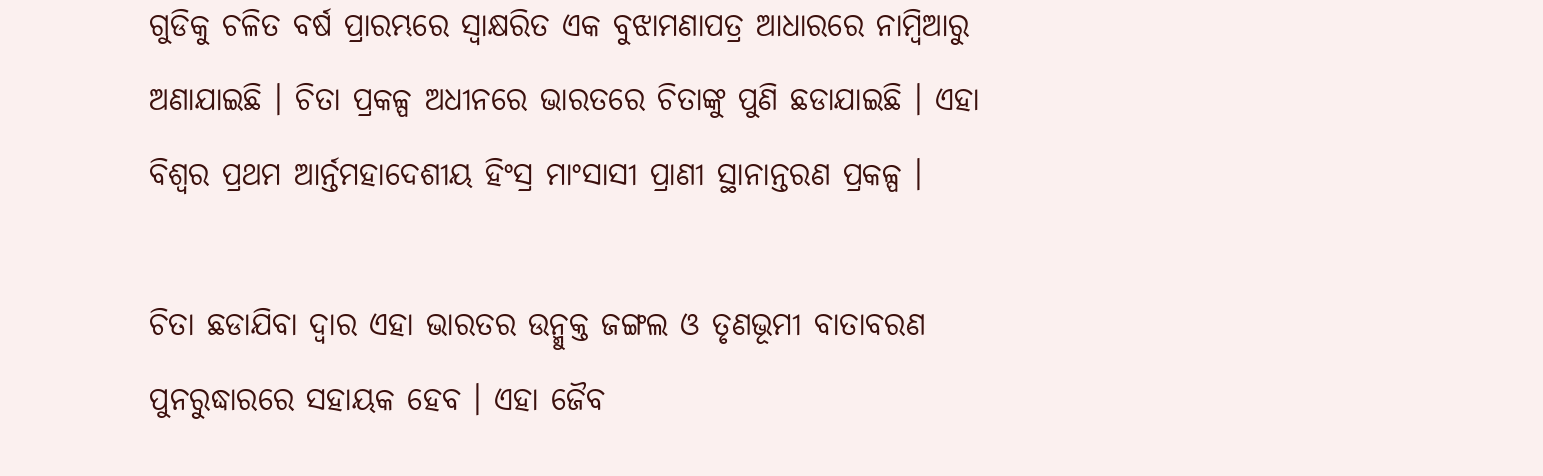ଗୁଡିକୁ ଚଳିତ ବର୍ଷ ପ୍ରାରମ୍ଭରେ ସ୍ୱାକ୍ଷରିତ ଏକ ବୁଝାମଣାପତ୍ର ଆଧାରରେ ନାମ୍ବିଆରୁ ଅଣାଯାଇଛି । ଚିତା ପ୍ରକଳ୍ପ ଅଧୀନରେ ଭାରତରେ ଚିତାଙ୍କୁ ପୁଣି ଛଡାଯାଇଛି । ଏହା ବିଶ୍ୱର ପ୍ରଥମ ଆର୍ନ୍ତମହାଦେଶୀୟ ହିଂସ୍ର ମାଂସାସୀ ପ୍ରାଣୀ ସ୍ଥାନାନ୍ତରଣ ପ୍ରକଳ୍ପ ।

ଚିତା ଛଡାଯିବା ଦ୍ୱାର ଏହା ଭାରତର ଉନ୍ମୁକ୍ତ ଜଙ୍ଗଲ ଓ ତୃଣଭୂମୀ ବାତାବରଣ ପୁନରୁଦ୍ଧାରରେ ସହାୟକ ହେବ । ଏହା ଜୈବ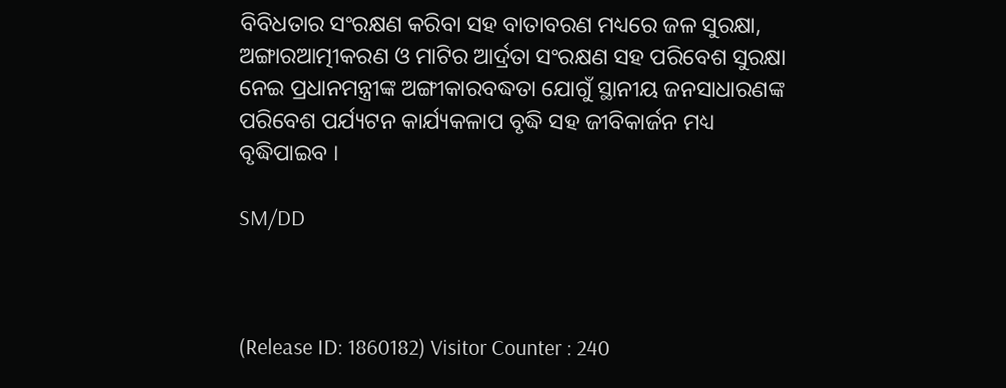ବିବିଧତାର ସଂରକ୍ଷଣ କରିବା ସହ ବାତାବରଣ ମଧ୍ୟରେ ଜଳ ସୁରକ୍ଷା, ଅଙ୍ଗାରଆତ୍ମୀକରଣ ଓ ମାଟିର ଆର୍ଦ୍ରତା ସଂରକ୍ଷଣ ସହ ପରିବେଶ ସୁରକ୍ଷା ନେଇ ପ୍ରଧାନମନ୍ତ୍ରୀଙ୍କ ଅଙ୍ଗୀକାରବଦ୍ଧତା ଯୋଗୁଁ ସ୍ଥାନୀୟ ଜନସାଧାରଣଙ୍କ ପରିବେଶ ପର୍ଯ୍ୟଟନ କାର୍ଯ୍ୟକଳାପ ବୃଦ୍ଧି ସହ ଜୀବିକାର୍ଜନ ମଧ୍ୟ ବୃଦ୍ଧିପାଇବ ।

SM/DD



(Release ID: 1860182) Visitor Counter : 240